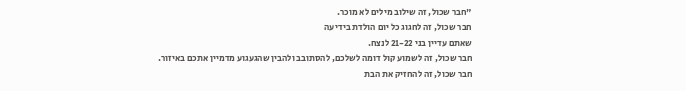"חבר שכול, זה שילוב מילים לא מוכר.
חבר שכול, זה לחגוג כל יום הולדת בידיעה
שאתם עדיין בני 21-22 לנצח.
חבר שכול, זה לשמוע קול דומה לשלכם, להסתובב ולהבין שהגעגוע מדמיין אתכם באיזור.
חבר שכול, זה להחזיק את הבת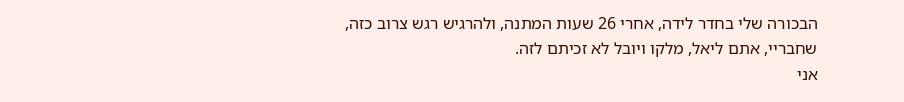הבכורה שלי בחדר לידה, אחרי 26 שעות המתנה, ולהרגיש רגש צרוב כזה, שחבריי, אתם ליאל, מלקו ויובל לא זכיתם לזה.
אני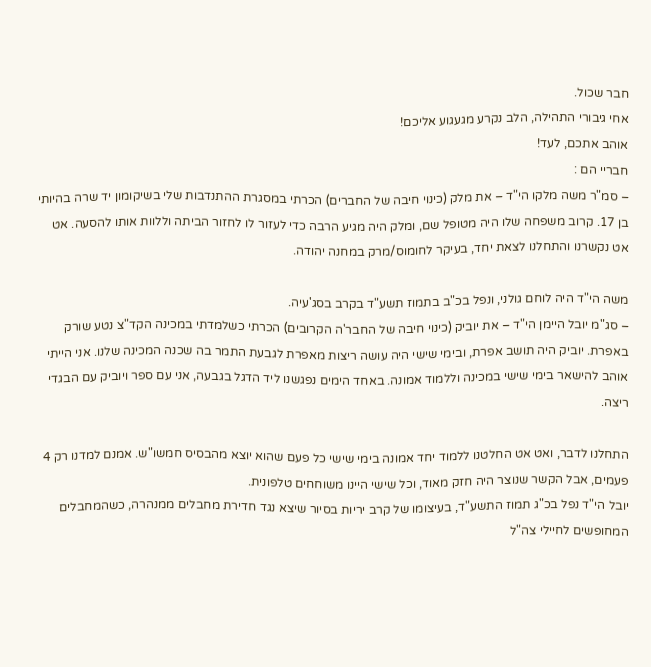חבר שכול.
אחי גיבורי התהילה, הלב נקרע מגעגוע אליכם!
אוהב אתכם, לעד!
חבריי הם :
– סמ"ר משה מלקו הי"ד – את מלק (כינוי חיבה של החברים) הכרתי במסגרת ההתנדבות שלי בשיקומון יד שרה בהיותי בן 17. קרוב משפחה שלו היה מטופל שם, ומלק היה מגיע הרבה כדי לעזור לו לחזור הביתה וללוות אותו להסעה. אט אט נקשרנו והתחלנו לצאת יחד, בעיקר לחומוס/מרק במחנה יהודה.

משה הי"ד היה לוחם גולני, ונפל בכ"ב בתמוז תשע"ד בקרב בסג'עיה.
– סג"מ יובל היימן הי"ד – את יוביק (כינוי חיבה של החבר'ה הקרובים) הכרתי כשלמדתי במכינה הקד"צ נטע שורק באפרת. יוביק היה תושב אפרת, ובימי שישי היה עושה ריצות מאפרת לגבעת התמר בה שכנה המכינה שלנו. אני הייתי אוהב להישאר בימי שישי במכינה וללמוד אמונה. באחד הימים נפגשנו ליד הדגל בגבעה, אני עם ספר ויוביק עם הבגדי ריצה.

התחלנו לדבר, ואט אט החלטנו ללמוד יחד אמונה בימי שישי כל פעם שהוא יוצא מהבסיס חמשו"ש. אמנם למדנו רק 4 פעמים, אבל הקשר שנוצר היה חזק מאוד, וכל שישי היינו משוחחים טלפונית.
יובל הי"ד נפל בכ"ג תמוז התשע"ד, בעיצומו של קרב יריות בסיור שיצא נגד חדירת מחבלים ממנהרה, כשהמחבלים המחופשים לחיילי צה"ל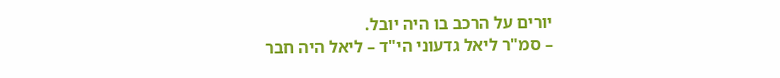יורים על הרכב בו היה יובל.
– סמ"ר ליאל גדעוני הי"ד – ליאל היה חבר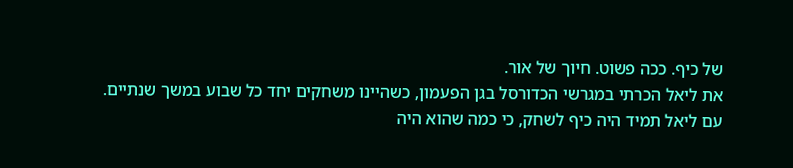של כיף. ככה פשוט. חיוך של אור.
את ליאל הכרתי במגרשי הכדורסל בגן הפעמון, כשהיינו משחקים יחד כל שבוע במשך שנתיים. עם ליאל תמיד היה כיף לשחק, כי כמה שהוא היה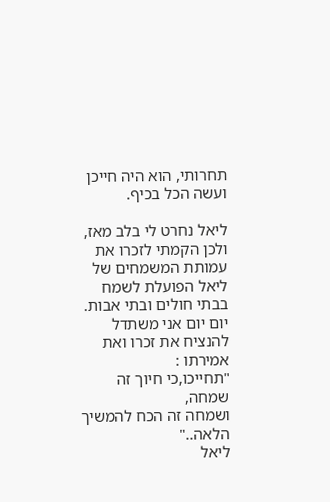תחרותי, הוא היה חייכן ועשה הכל בכיף.

ליאל נחרט לי בלב מאז,
ולכן הקמתי לזכרו את עמותת המשמחים של ליאל הפועלת לשמח בבתי חולים ובתי אבות.
יום יום אני משתדל להנציח את זכרו ואת אמירתו :
"תחייכו,כי חיוך זה שמחה,
ושמחה זה הכח להמשיך הלאה.."
ליאל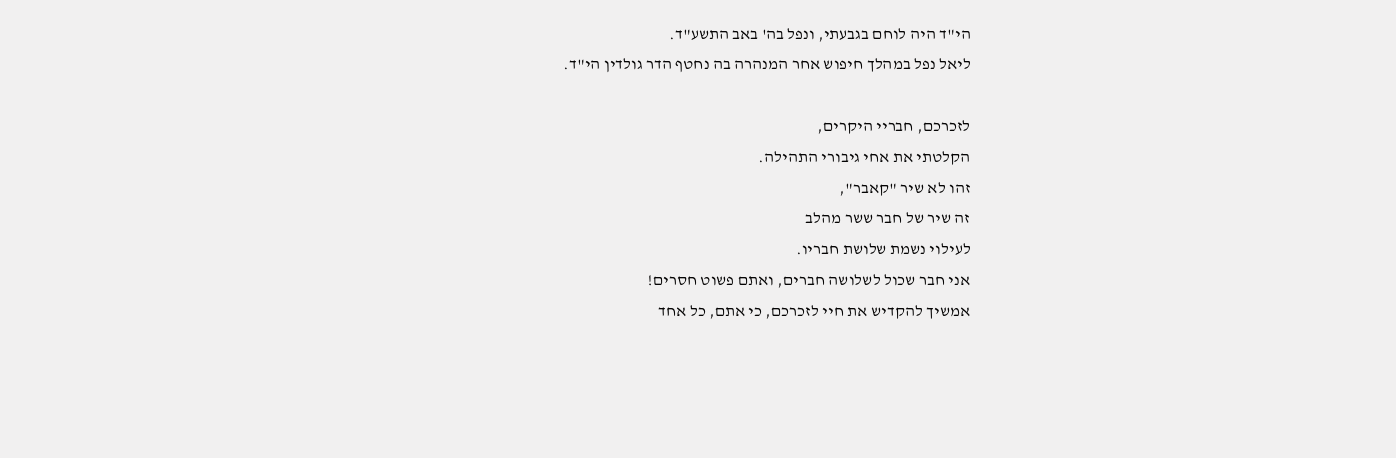הי"ד היה לוחם בגבעתי, ונפל בה' באב התשע"ד.
ליאל נפל במהלך חיפוש אחר המנהרה בה נחטף הדר גולדין הי"ד.

לזכרכם, חבריי היקרים,
הקלטתי את אחי גיבורי התהילה.
זהו לא שיר "קאבר",
זה שיר של חבר ששר מהלב
לעילוי נשמת שלושת חבריו.
אני חבר שכול לשלושה חברים, ואתם פשוט חסרים!
אמשיך להקדיש את חיי לזכרכם, כי אתם, כל אחד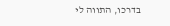בדרכו, התווה לי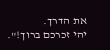את הדרך.
יהי זכרכם ברוך!".